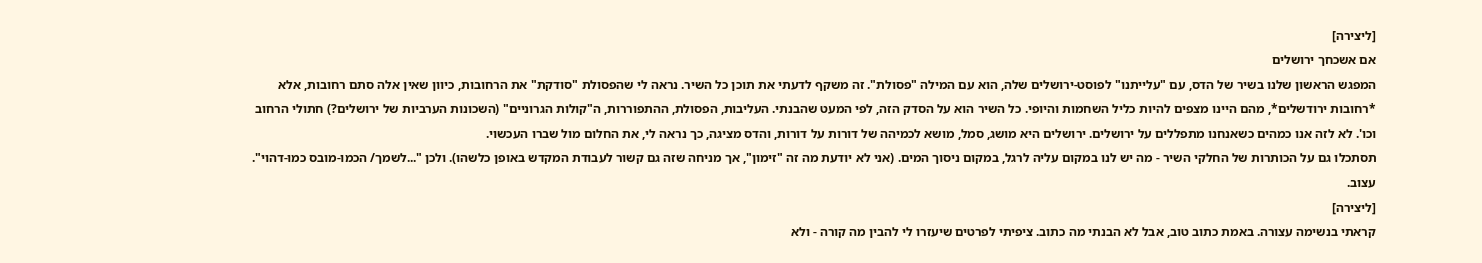[ליצירה]
אם אשכחך ירושלים
המפגש הראשון שלנו בשיר של הדס, עם "עלייתנו" לפוסט-ירושלים שלה, הוא עם המילה "פסולת". זה משקף לדעתי את תוכן כל השיר. נראה לי שהפסולת "סודקת" את הרחובות, כיוון שאין אלה סתם רחובות, אלא *רחובות ירודשלים*, מהם היינו מצפים להיות כליל השחמות והיופי. כל השיר הוא על הסדק הזה, לפי המעט שהבנתי. העליבות, הפסולת, ההתפוררות, ה"קולות הגרוניים" (השכונות הערביות של ירושלים?) חתולי הרחוב וכו'. לא לזה אנו כמהים כשאנחנו מתפללים על ירושלים. ירושלים היא מושג, סמל, מושא לכמיהה של דורות על דורות, והדס מציגה, כך נראה לי, את החלום מול שברו העכשוי.
תסתכלו גם על הכותרות של החלקי השיר - מה יש לנו במקום עליה לרגל, במקום ניסוך המים. (אני לא יודעת מה זה "זימון", אך מניחה שזה גם קשור לעבודת המקדש באופן כלשהו). ולכן "...לשמך/ הכמו-מובס כמו-דהוי". עצוב.
[ליצירה]
קראתי בנשימה עצורה. באמת כתוב טוב, אבל לא הבנתי מה כתוב. ציפיתי לפרטים שיעזרו לי להבין מה קורה - ולא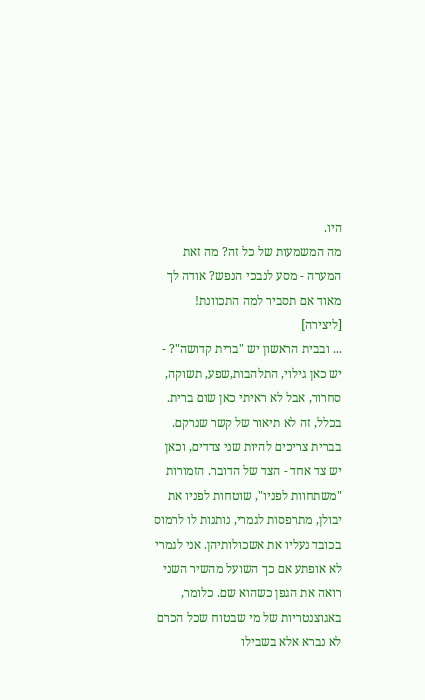היו.
מה המשמעות של כל זה? מה זאת המערה - מסע לנבכי הנפש? אודה לך מאוד אם תסביר למה התכוונת!
[ליצירה]
... ובבית הראשון יש "ברית קדושה"? - יש כאן גילוי, התלהבות,שפע, תשוקה, סחרור, אבל לא ראיתי כאן שום ברית. בכלל, זה לא תיאור של קשר שנרקם. בברית צריכים להיות שני צדדים, וכאן יש צד אחד - הצד של הדובר. הזמורות "משתחוות לפניו", שוטחות לפניו את יבולן, מתרפסות לגמרי, נותנות לו לרמוס בכובד נעליו את אשכולותיהן. אני לגמרי לא אופתע אם כך השועל מהשיר השני רואה את הגפן כשהוא שם. כלומר, באגוצנטריות של מי שבטוח שכל הכרם לא נברא אלא בשבילו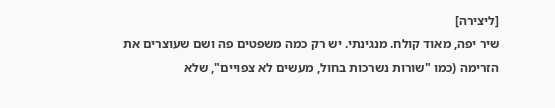[ליצירה]
שיר יפה, מאוד קולח. מנגינתי. יש רק כמה משפטים פה ושם שעוצרים את הזרימה (כמו "שורות נשרכות בחול, מעשים לא צפויים", שלא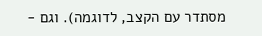מסתדר עם הקצב, לדוגמה). וגם -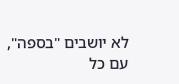לא יושבים "בספה", עם כל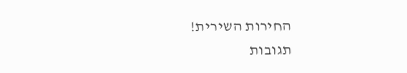החירות השירית!
תגובות